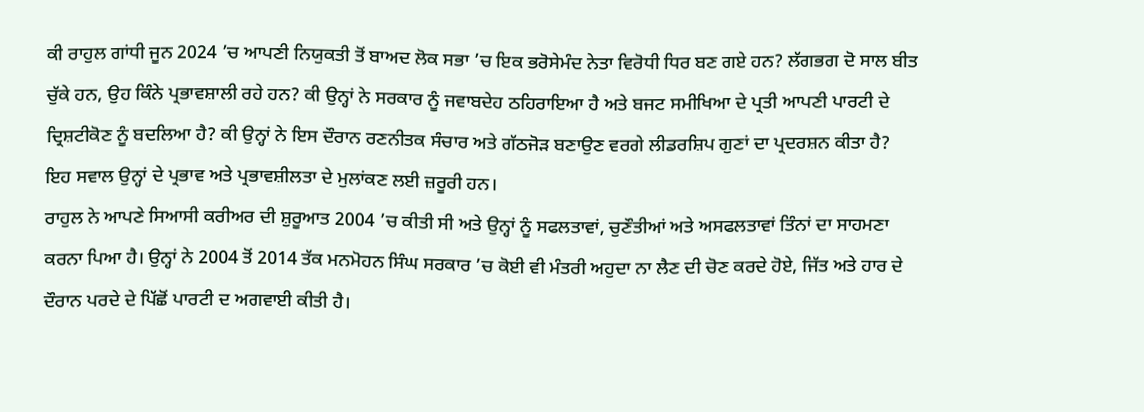ਕੀ ਰਾਹੁਲ ਗਾਂਧੀ ਜੂਨ 2024 ’ਚ ਆਪਣੀ ਨਿਯੁਕਤੀ ਤੋਂ ਬਾਅਦ ਲੋਕ ਸਭਾ ’ਚ ਇਕ ਭਰੋਸੇਮੰਦ ਨੇਤਾ ਵਿਰੋਧੀ ਧਿਰ ਬਣ ਗਏ ਹਨ? ਲੱਗਭਗ ਦੋ ਸਾਲ ਬੀਤ ਚੁੱਕੇ ਹਨ, ਉਹ ਕਿੰਨੇ ਪ੍ਰਭਾਵਸ਼ਾਲੀ ਰਹੇ ਹਨ? ਕੀ ਉਨ੍ਹਾਂ ਨੇ ਸਰਕਾਰ ਨੂੰ ਜਵਾਬਦੇਹ ਠਹਿਰਾਇਆ ਹੈ ਅਤੇ ਬਜਟ ਸਮੀਖਿਆ ਦੇ ਪ੍ਰਤੀ ਆਪਣੀ ਪਾਰਟੀ ਦੇ ਦ੍ਰਿਸ਼ਟੀਕੋਣ ਨੂੰ ਬਦਲਿਆ ਹੈ? ਕੀ ਉਨ੍ਹਾਂ ਨੇ ਇਸ ਦੌਰਾਨ ਰਣਨੀਤਕ ਸੰਚਾਰ ਅਤੇ ਗੱਠਜੋੜ ਬਣਾਉਣ ਵਰਗੇ ਲੀਡਰਸ਼ਿਪ ਗੁਣਾਂ ਦਾ ਪ੍ਰਦਰਸ਼ਨ ਕੀਤਾ ਹੈ? ਇਹ ਸਵਾਲ ਉਨ੍ਹਾਂ ਦੇ ਪ੍ਰਭਾਵ ਅਤੇ ਪ੍ਰਭਾਵਸ਼ੀਲਤਾ ਦੇ ਮੁਲਾਂਕਣ ਲਈ ਜ਼ਰੂਰੀ ਹਨ।
ਰਾਹੁਲ ਨੇ ਆਪਣੇ ਸਿਆਸੀ ਕਰੀਅਰ ਦੀ ਸ਼ੁਰੂਆਤ 2004 ’ਚ ਕੀਤੀ ਸੀ ਅਤੇ ਉਨ੍ਹਾਂ ਨੂੰ ਸਫਲਤਾਵਾਂ, ਚੁਣੌਤੀਆਂ ਅਤੇ ਅਸਫਲਤਾਵਾਂ ਤਿੰਨਾਂ ਦਾ ਸਾਹਮਣਾ ਕਰਨਾ ਪਿਆ ਹੈ। ਉਨ੍ਹਾਂ ਨੇ 2004 ਤੋਂ 2014 ਤੱਕ ਮਨਮੋਹਨ ਸਿੰਘ ਸਰਕਾਰ ’ਚ ਕੋਈ ਵੀ ਮੰਤਰੀ ਅਹੁਦਾ ਨਾ ਲੈਣ ਦੀ ਚੋਣ ਕਰਦੇ ਹੋਏ, ਜਿੱਤ ਅਤੇ ਹਾਰ ਦੇ ਦੌਰਾਨ ਪਰਦੇ ਦੇ ਪਿੱਛੋਂ ਪਾਰਟੀ ਦ ਅਗਵਾਈ ਕੀਤੀ ਹੈ।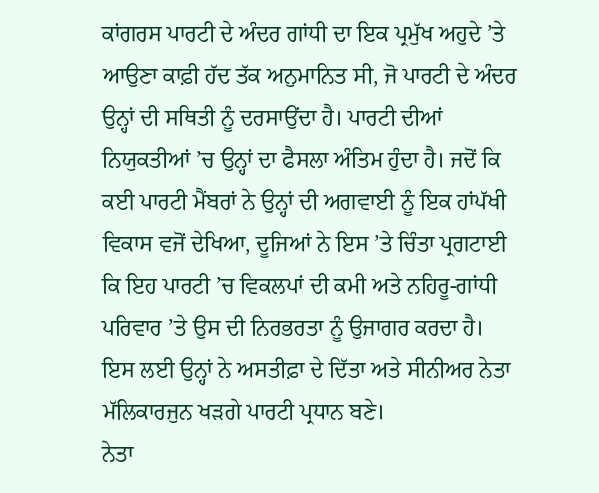ਕਾਂਗਰਸ ਪਾਰਟੀ ਦੇ ਅੰਦਰ ਗਾਂਧੀ ਦਾ ਇਕ ਪ੍ਰਮੁੱਖ ਅਹੁਦੇ ’ਤੇ ਆਉਣਾ ਕਾਫ਼ੀ ਹੱਦ ਤੱਕ ਅਨੁਮਾਨਿਤ ਸੀ, ਜੋ ਪਾਰਟੀ ਦੇ ਅੰਦਰ ਉਨ੍ਹਾਂ ਦੀ ਸਥਿਤੀ ਨੂੰ ਦਰਸਾਉਂਦਾ ਹੈ। ਪਾਰਟੀ ਦੀਆਂ ਨਿਯੁਕਤੀਆਂ ’ਚ ਉਨ੍ਹਾਂ ਦਾ ਫੈਸਲਾ ਅੰਤਿਮ ਹੁੰਦਾ ਹੈ। ਜਦੋਂ ਕਿ ਕਈ ਪਾਰਟੀ ਮੈਂਬਰਾਂ ਨੇ ਉਨ੍ਹਾਂ ਦੀ ਅਗਵਾਈ ਨੂੰ ਇਕ ਹਾਂਪੱਖੀ ਵਿਕਾਸ ਵਜੋਂ ਦੇਖਿਆ, ਦੂਜਿਆਂ ਨੇ ਇਸ ’ਤੇ ਚਿੰਤਾ ਪ੍ਰਗਟਾਈ ਕਿ ਇਹ ਪਾਰਟੀ ’ਚ ਵਿਕਲਪਾਂ ਦੀ ਕਮੀ ਅਤੇ ਨਹਿਰੂ-ਗਾਂਧੀ ਪਰਿਵਾਰ ’ਤੇ ਉਸ ਦੀ ਨਿਰਭਰਤਾ ਨੂੰ ਉਜਾਗਰ ਕਰਦਾ ਹੈ। ਇਸ ਲਈ ਉਨ੍ਹਾਂ ਨੇ ਅਸਤੀਫ਼ਾ ਦੇ ਦਿੱਤਾ ਅਤੇ ਸੀਨੀਅਰ ਨੇਤਾ ਮੱਲਿਕਾਰਜੁਨ ਖੜਗੇ ਪਾਰਟੀ ਪ੍ਰਧਾਨ ਬਣੇ।
ਨੇਤਾ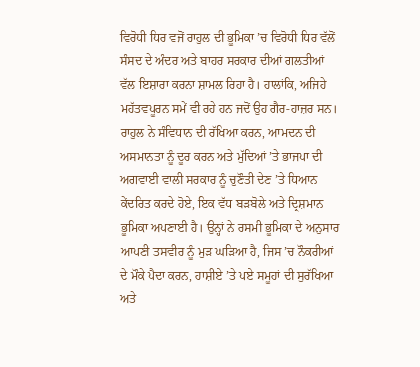ਵਿਰੋਧੀ ਧਿਰ ਵਜੋਂ ਰਾਹੁਲ ਦੀ ਭੂਮਿਕਾ ’ਚ ਵਿਰੋਧੀ ਧਿਰ ਵੱਲੋਂ ਸੰਸਦ ਦੇ ਅੰਦਰ ਅਤੇ ਬਾਹਰ ਸਰਕਾਰ ਦੀਆਂ ਗਲਤੀਆਂ ਵੱਲ ਇਸ਼ਾਰਾ ਕਰਨਾ ਸ਼ਾਮਲ ਰਿਹਾ ਹੈ। ਹਾਲਾਂਕਿ, ਅਜਿਹੇ ਮਹੱਤਵਪੂਰਨ ਸਮੇਂ ਵੀ ਰਹੇ ਹਨ ਜਦੋਂ ਉਹ ਗੈਰ-ਹਾਜ਼ਰ ਸਨ।
ਰਾਹੁਲ ਨੇ ਸੰਵਿਧਾਨ ਦੀ ਰੱਖਿਆ ਕਰਨ, ਆਮਦਨ ਦੀ ਅਸਮਾਨਤਾ ਨੂੰ ਦੂਰ ਕਰਨ ਅਤੇ ਮੁੱਦਿਆਂ ’ਤੇ ਭਾਜਪਾ ਦੀ ਅਗਵਾਈ ਵਾਲੀ ਸਰਕਾਰ ਨੂੰ ਚੁਣੌਤੀ ਦੇਣ ’ਤੇ ਧਿਆਨ ਕੇਂਦਰਿਤ ਕਰਦੇ ਹੋਏ, ਇਕ ਵੱਧ ਬੜਬੋਲੇ ਅਤੇ ਦ੍ਰਿਸ਼ਮਾਨ ਭੂਮਿਕਾ ਅਪਣਾਈ ਹੈ। ਉਨ੍ਹਾਂ ਨੇ ਰਸਮੀ ਭੂਮਿਕਾ ਦੇ ਅਨੁਸਾਰ ਆਪਣੀ ਤਸਵੀਰ ਨੂੰ ਮੁੜ ਘੜਿਆ ਹੈ, ਜਿਸ ’ਚ ਨੌਕਰੀਆਂ ਦੇ ਮੌਕੇ ਪੈਦਾ ਕਰਨ, ਹਾਸ਼ੀਏ ’ਤੇ ਪਏ ਸਮੂਹਾਂ ਦੀ ਸੁਰੱਖਿਆ ਅਤੇ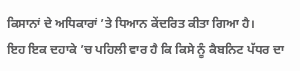ਕਿਸਾਨਾਂ ਦੇ ਅਧਿਕਾਰਾਂ ’ਤੇ ਧਿਆਨ ਕੇਂਦਰਿਤ ਕੀਤਾ ਗਿਆ ਹੈ।
ਇਹ ਇਕ ਦਹਾਕੇ ’ਚ ਪਹਿਲੀ ਵਾਰ ਹੈ ਕਿ ਕਿਸੇ ਨੂੰ ਕੈਬਨਿਟ ਪੱਧਰ ਦਾ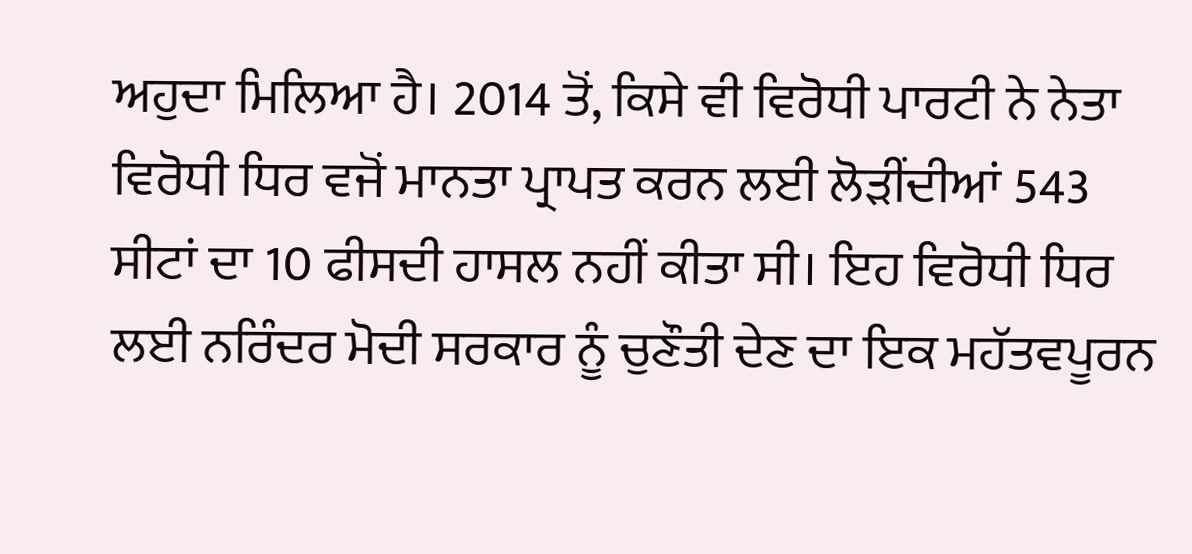ਅਹੁਦਾ ਮਿਲਿਆ ਹੈ। 2014 ਤੋਂ, ਕਿਸੇ ਵੀ ਵਿਰੋਧੀ ਪਾਰਟੀ ਨੇ ਨੇਤਾ ਵਿਰੋਧੀ ਧਿਰ ਵਜੋਂ ਮਾਨਤਾ ਪ੍ਰਾਪਤ ਕਰਨ ਲਈ ਲੋੜੀਂਦੀਆਂ 543 ਸੀਟਾਂ ਦਾ 10 ਫੀਸਦੀ ਹਾਸਲ ਨਹੀਂ ਕੀਤਾ ਸੀ। ਇਹ ਵਿਰੋਧੀ ਧਿਰ ਲਈ ਨਰਿੰਦਰ ਮੋਦੀ ਸਰਕਾਰ ਨੂੰ ਚੁਣੌਤੀ ਦੇਣ ਦਾ ਇਕ ਮਹੱਤਵਪੂਰਨ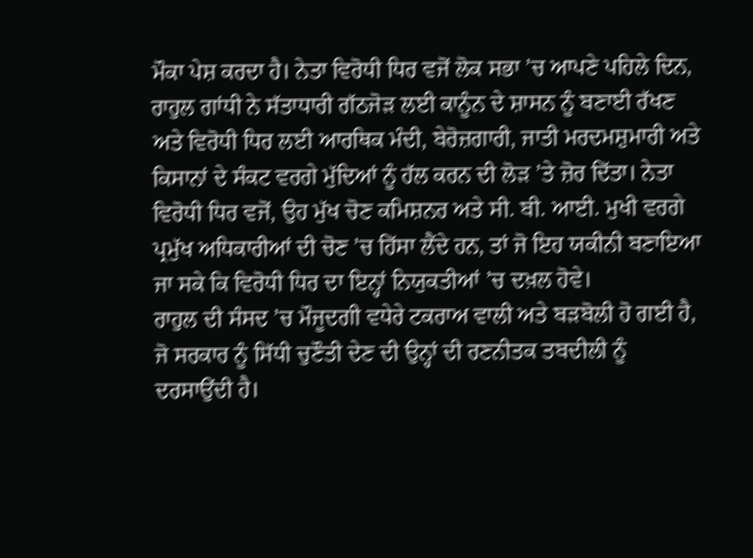ਮੌਕਾ ਪੇਸ਼ ਕਰਦਾ ਹੈ। ਨੇਤਾ ਵਿਰੋਧੀ ਧਿਰ ਵਜੋਂ ਲੋਕ ਸਭਾ ’ਚ ਆਪਣੇ ਪਹਿਲੇ ਦਿਨ, ਰਾਹੁਲ ਗਾਂਧੀ ਨੇ ਸੱਤਾਧਾਰੀ ਗੱਠਜੋੜ ਲਈ ਕਾਨੂੰਨ ਦੇ ਸ਼ਾਸਨ ਨੂੰ ਬਣਾਈ ਰੱਖਣ ਅਤੇ ਵਿਰੋਧੀ ਧਿਰ ਲਈ ਆਰਥਿਕ ਮੰਦੀ, ਬੇਰੋਜ਼ਗਾਰੀ, ਜਾਤੀ ਮਰਦਮਸ਼ੁਮਾਰੀ ਅਤੇ ਕਿਸਾਨਾਂ ਦੇ ਸੰਕਟ ਵਰਗੇ ਮੁੱਦਿਆਂ ਨੂੰ ਹੱਲ ਕਰਨ ਦੀ ਲੋੜ ’ਤੇ ਜ਼ੋਰ ਦਿੱਤਾ। ਨੇਤਾ ਵਿਰੋਧੀ ਧਿਰ ਵਜੋਂ, ਉਹ ਮੁੱਖ ਚੋਣ ਕਮਿਸ਼ਨਰ ਅਤੇ ਸੀ. ਬੀ. ਆਈ. ਮੁਖੀ ਵਰਗੇ ਪ੍ਰਮੁੱਖ ਅਧਿਕਾਰੀਆਂ ਦੀ ਚੋਣ ’ਚ ਹਿੱਸਾ ਲੈਂਦੇ ਹਨ, ਤਾਂ ਜੋ ਇਹ ਯਕੀਨੀ ਬਣਾਇਆ ਜਾ ਸਕੇ ਕਿ ਵਿਰੋਧੀ ਧਿਰ ਦਾ ਇਨ੍ਹਾਂ ਨਿਯੁਕਤੀਆਂ ’ਚ ਦਖ਼ਲ ਹੋਵੇ।
ਰਾਹੁਲ ਦੀ ਸੰਸਦ ’ਚ ਮੌਜੂਦਗੀ ਵਧੇਰੇ ਟਕਰਾਅ ਵਾਲੀ ਅਤੇ ਬੜਬੋਲੀ ਹੋ ਗਈ ਹੈ, ਜੋ ਸਰਕਾਰ ਨੂੰ ਸਿੱਧੀ ਚੁਣੌਤੀ ਦੇਣ ਦੀ ਉਨ੍ਹਾਂ ਦੀ ਰਣਨੀਤਕ ਤਬਦੀਲੀ ਨੂੰ ਦਰਸਾਉਂਦੀ ਹੈ।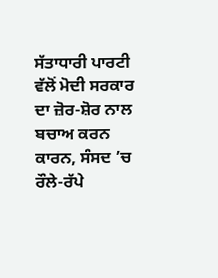ਸੱਤਾਧਾਰੀ ਪਾਰਟੀ ਵੱਲੋਂ ਮੋਦੀ ਸਰਕਾਰ ਦਾ ਜ਼ੋਰ-ਸ਼ੋਰ ਨਾਲ ਬਚਾਅ ਕਰਨ ਕਾਰਨ, ਸੰਸਦ ’ਚ ਰੌਲੇ-ਰੱਪੇ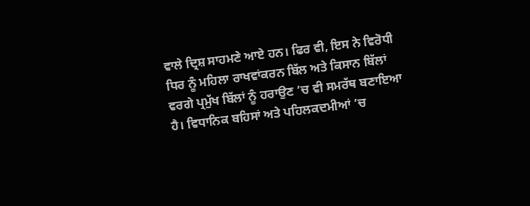ਵਾਲੇ ਦ੍ਰਿਸ਼ ਸਾਹਮਣੇ ਆਏ ਹਨ। ਫਿਰ ਵੀ, ਇਸ ਨੇ ਵਿਰੋਧੀ ਧਿਰ ਨੂੰ ਮਹਿਲਾ ਰਾਖਵਾਂਕਰਨ ਬਿੱਲ ਅਤੇ ਕਿਸਾਨ ਬਿੱਲਾਂ ਵਰਗੇ ਪ੍ਰਮੁੱਖ ਬਿੱਲਾਂ ਨੂੰ ਹਰਾਉਣ ’ਚ ਵੀ ਸਮਰੱਥ ਬਣਾਇਆ ਹੈ। ਵਿਧਾਨਿਕ ਬਹਿਸਾਂ ਅਤੇ ਪਹਿਲਕਦਮੀਆਂ ’ਚ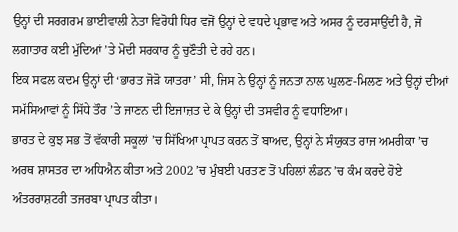ਉਨ੍ਹਾਂ ਦੀ ਸਰਗਰਮ ਭਾਈਵਾਲੀ ਨੇਤਾ ਵਿਰੋਧੀ ਧਿਰ ਵਜੋਂ ਉਨ੍ਹਾਂ ਦੇ ਵਧਦੇ ਪ੍ਰਭਾਵ ਅਤੇ ਅਸਰ ਨੂੰ ਦਰਸਾਉਂਦੀ ਹੈ, ਜੋ ਲਗਾਤਾਰ ਕਈ ਮੁੱਦਿਆਂ ’ਤੇ ਮੋਦੀ ਸਰਕਾਰ ਨੂੰ ਚੁਣੌਤੀ ਦੇ ਰਹੇ ਹਨ।
ਇਕ ਸਫਲ ਕਦਮ ਉਨ੍ਹਾਂ ਦੀ ‘ਭਾਰਤ ਜੋੜੋ ਯਾਤਰਾ’ ਸੀ, ਜਿਸ ਨੇ ਉਨ੍ਹਾਂ ਨੂੰ ਜਨਤਾ ਨਾਲ ਘੁਲਣ-ਮਿਲਣ ਅਤੇ ਉਨ੍ਹਾਂ ਦੀਆਂ ਸਮੱਸਿਆਵਾਂ ਨੂੰ ਸਿੱਧੇ ਤੌਰ ’ਤੇ ਜਾਣਨ ਦੀ ਇਜਾਜ਼ਤ ਦੇ ਕੇ ਉਨ੍ਹਾਂ ਦੀ ਤਸਵੀਰ ਨੂੰ ਵਧਾਇਆ।
ਭਾਰਤ ਦੇ ਕੁਝ ਸਭ ਤੋਂ ਵੱਕਾਰੀ ਸਕੂਲਾਂ ’ਚ ਸਿੱਖਿਆ ਪ੍ਰਾਪਤ ਕਰਨ ਤੋਂ ਬਾਅਦ, ਉਨ੍ਹਾਂ ਨੇ ਸੰਯੁਕਤ ਰਾਜ ਅਮਰੀਕਾ ’ਚ ਅਰਥ ਸ਼ਾਸਤਰ ਦਾ ਅਧਿਐਨ ਕੀਤਾ ਅਤੇ 2002 ’ਚ ਮੁੰਬਈ ਪਰਤਣ ਤੋਂ ਪਹਿਲਾਂ ਲੰਡਨ ’ਚ ਕੰਮ ਕਰਦੇ ਹੋਏ ਅੰਤਰਰਾਸ਼ਟਰੀ ਤਜਰਬਾ ਪ੍ਰਾਪਤ ਕੀਤਾ।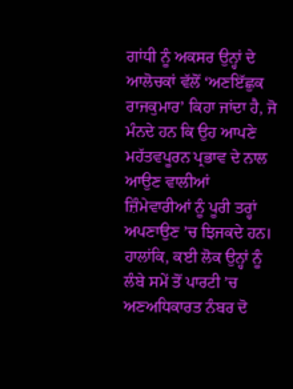ਗਾਂਧੀ ਨੂੰ ਅਕਸਰ ਉਨ੍ਹਾਂ ਦੇ ਆਲੋਚਕਾਂ ਵੱਲੋਂ ‘ਅਣਇੱਛੁਕ ਰਾਜਕੁਮਾਰ’ ਕਿਹਾ ਜਾਂਦਾ ਹੈ, ਜੋ ਮੰਨਦੇ ਹਨ ਕਿ ਉਹ ਆਪਣੇ ਮਹੱਤਵਪੂਰਨ ਪ੍ਰਭਾਵ ਦੇ ਨਾਲ ਆਉਣ ਵਾਲੀਆਂ ਜ਼ਿੰਮੇਵਾਰੀਆਂ ਨੂੰ ਪੂਰੀ ਤਰ੍ਹਾਂ ਅਪਣਾਉਣ ’ਚ ਝਿਜਕਦੇ ਹਨ। ਹਾਲਾਂਕਿ, ਕਈ ਲੋਕ ਉਨ੍ਹਾਂ ਨੂੰ ਲੰਬੇ ਸਮੇਂ ਤੋਂ ਪਾਰਟੀ ’ਚ ਅਣਅਧਿਕਾਰਤ ਨੰਬਰ ਦੋ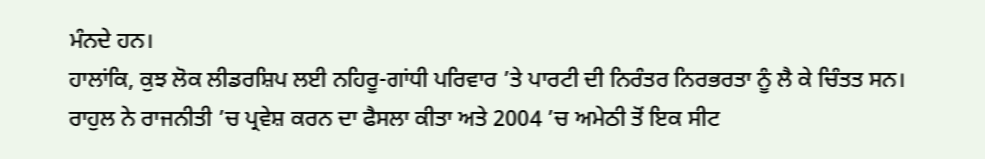ਮੰਨਦੇ ਹਨ।
ਹਾਲਾਂਕਿ, ਕੁਝ ਲੋਕ ਲੀਡਰਸ਼ਿਪ ਲਈ ਨਹਿਰੂ-ਗਾਂਧੀ ਪਰਿਵਾਰ ’ਤੇ ਪਾਰਟੀ ਦੀ ਨਿਰੰਤਰ ਨਿਰਭਰਤਾ ਨੂੰ ਲੈ ਕੇ ਚਿੰਤਤ ਸਨ।
ਰਾਹੁਲ ਨੇ ਰਾਜਨੀਤੀ ’ਚ ਪ੍ਰਵੇਸ਼ ਕਰਨ ਦਾ ਫੈਸਲਾ ਕੀਤਾ ਅਤੇ 2004 ’ਚ ਅਮੇਠੀ ਤੋਂ ਇਕ ਸੀਟ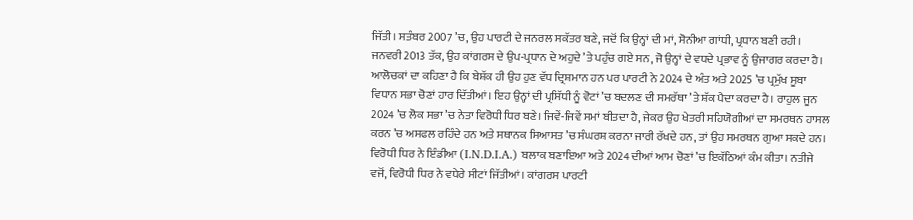ਜਿੱਤੀ। ਸਤੰਬਰ 2007 ’ਚ, ਉਹ ਪਾਰਟੀ ਦੇ ਜਨਰਲ ਸਕੱਤਰ ਬਣੇ, ਜਦੋਂ ਕਿ ਉਨ੍ਹਾਂ ਦੀ ਮਾਂ, ਸੋਨੀਆ ਗਾਂਧੀ, ਪ੍ਰਧਾਨ ਬਣੀ ਰਹੀ। ਜਨਵਰੀ 2013 ਤੱਕ, ਉਹ ਕਾਂਗਰਸ ਦੇ ਉਪ-ਪ੍ਰਧਾਨ ਦੇ ਅਹੁਦੇ ’ਤੇ ਪਹੁੰਚ ਗਏ ਸਨ, ਜੋ ਉਨ੍ਹਾਂ ਦੇ ਵਧਦੇ ਪ੍ਰਭਾਵ ਨੂੰ ਉਜਾਗਰ ਕਰਦਾ ਹੈ।
ਆਲੋਚਕਾਂ ਦਾ ਕਹਿਣਾ ਹੈ ਕਿ ਬੇਸ਼ੱਕ ਹੀ ਉਹ ਹੁਣ ਵੱਧ ਦ੍ਰਿਸ਼ਮਾਨ ਹਨ ਪਰ ਪਾਰਟੀ ਨੇ 2024 ਦੇ ਅੰਤ ਅਤੇ 2025 ’ਚ ਪ੍ਰਮੁੱਖ ਸੂਬਾ ਵਿਧਾਨ ਸਭਾ ਚੋਣਾਂ ਹਾਰ ਦਿੱਤੀਆਂ। ਇਹ ਉਨ੍ਹਾਂ ਦੀ ਪ੍ਰਸਿੱਧੀ ਨੂੰ ਵੋਟਾਂ ’ਚ ਬਦਲਣ ਦੀ ਸਮਰੱਥਾ ’ਤੇ ਸ਼ੱਕ ਪੈਦਾ ਕਰਦਾ ਹੈ। ਰਾਹੁਲ ਜੂਨ 2024 ’ਚ ਲੋਕ ਸਭਾ ’ਚ ਨੇਤਾ ਵਿਰੋਧੀ ਧਿਰ ਬਣੇ। ਜਿਵੇਂ-ਜਿਵੇਂ ਸਮਾਂ ਬੀਤਦਾ ਹੈ, ਜੇਕਰ ਉਹ ਖੇਤਰੀ ਸਹਿਯੋਗੀਆਂ ਦਾ ਸਮਰਥਨ ਹਾਸਲ ਕਰਨ ’ਚ ਅਸਫਲ ਰਹਿੰਦੇ ਹਨ ਅਤੇ ਸਥਾਨਕ ਸਿਆਸਤ ’ਚ ਸੰਘਰਸ਼ ਕਰਨਾ ਜਾਰੀ ਰੱਖਦੇ ਹਨ, ਤਾਂ ਉਹ ਸਮਰਥਨ ਗੁਆ ਸਕਦੇ ਹਨ। ਵਿਰੋਧੀ ਧਿਰ ਨੇ ਇੰਡੀਆ (I.N.D.I.A.) ਬਲਾਕ ਬਣਾਇਆ ਅਤੇ 2024 ਦੀਆਂ ਆਮ ਚੋਣਾਂ ’ਚ ਇਕੱਠਿਆਂ ਕੰਮ ਕੀਤਾ। ਨਤੀਜੇ ਵਜੋਂ, ਵਿਰੋਧੀ ਧਿਰ ਨੇ ਵਧੇਰੇ ਸੀਟਾਂ ਜਿੱਤੀਆਂ। ਕਾਂਗਰਸ ਪਾਰਟੀ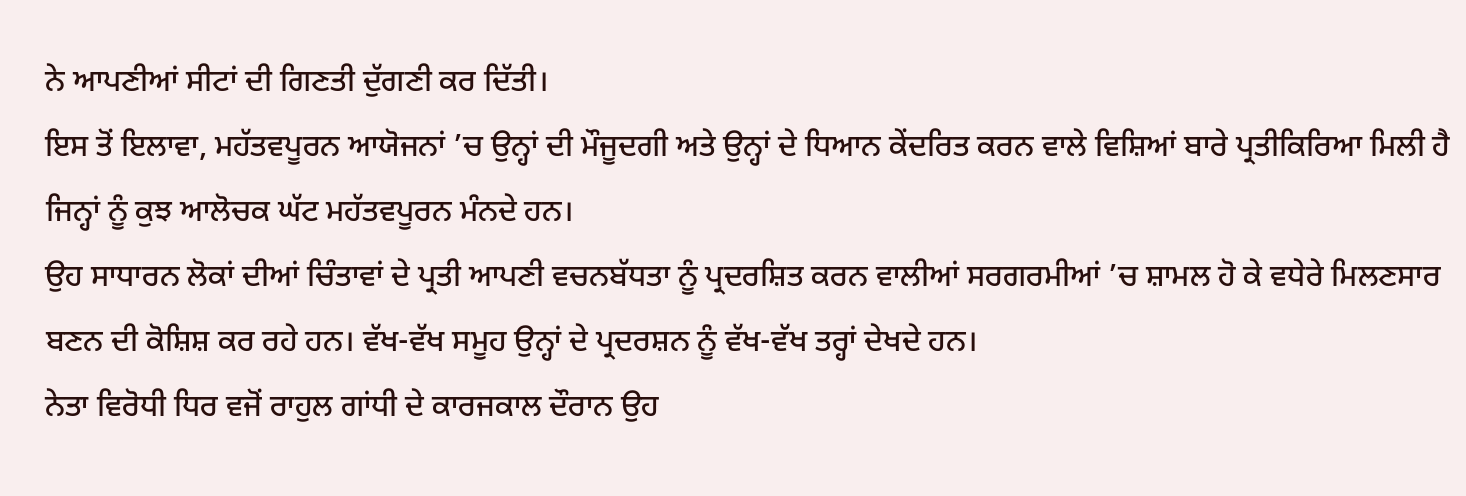ਨੇ ਆਪਣੀਆਂ ਸੀਟਾਂ ਦੀ ਗਿਣਤੀ ਦੁੱਗਣੀ ਕਰ ਦਿੱਤੀ।
ਇਸ ਤੋਂ ਇਲਾਵਾ, ਮਹੱਤਵਪੂਰਨ ਆਯੋਜਨਾਂ ’ਚ ਉਨ੍ਹਾਂ ਦੀ ਮੌਜੂਦਗੀ ਅਤੇ ਉਨ੍ਹਾਂ ਦੇ ਧਿਆਨ ਕੇਂਦਰਿਤ ਕਰਨ ਵਾਲੇ ਵਿਸ਼ਿਆਂ ਬਾਰੇ ਪ੍ਰਤੀਕਿਰਿਆ ਮਿਲੀ ਹੈ ਜਿਨ੍ਹਾਂ ਨੂੰ ਕੁਝ ਆਲੋਚਕ ਘੱਟ ਮਹੱਤਵਪੂਰਨ ਮੰਨਦੇ ਹਨ।
ਉਹ ਸਾਧਾਰਨ ਲੋਕਾਂ ਦੀਆਂ ਚਿੰਤਾਵਾਂ ਦੇ ਪ੍ਰਤੀ ਆਪਣੀ ਵਚਨਬੱਧਤਾ ਨੂੰ ਪ੍ਰਦਰਸ਼ਿਤ ਕਰਨ ਵਾਲੀਆਂ ਸਰਗਰਮੀਆਂ ’ਚ ਸ਼ਾਮਲ ਹੋ ਕੇ ਵਧੇਰੇ ਮਿਲਣਸਾਰ ਬਣਨ ਦੀ ਕੋਸ਼ਿਸ਼ ਕਰ ਰਹੇ ਹਨ। ਵੱਖ-ਵੱਖ ਸਮੂਹ ਉਨ੍ਹਾਂ ਦੇ ਪ੍ਰਦਰਸ਼ਨ ਨੂੰ ਵੱਖ-ਵੱਖ ਤਰ੍ਹਾਂ ਦੇਖਦੇ ਹਨ।
ਨੇਤਾ ਵਿਰੋਧੀ ਧਿਰ ਵਜੋਂ ਰਾਹੁਲ ਗਾਂਧੀ ਦੇ ਕਾਰਜਕਾਲ ਦੌਰਾਨ ਉਹ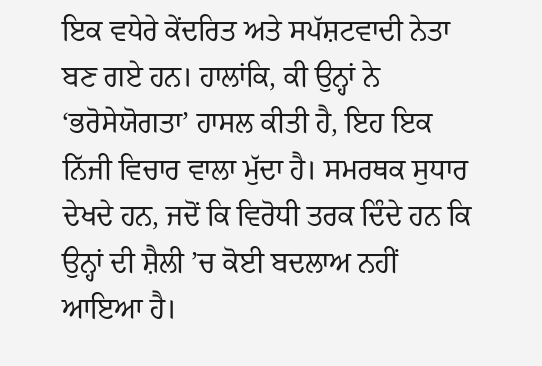ਇਕ ਵਧੇਰੇ ਕੇਂਦਰਿਤ ਅਤੇ ਸਪੱਸ਼ਟਵਾਦੀ ਨੇਤਾ ਬਣ ਗਏ ਹਨ। ਹਾਲਾਂਕਿ, ਕੀ ਉਨ੍ਹਾਂ ਨੇ ‘ਭਰੋਸੇਯੋਗਤਾ’ ਹਾਸਲ ਕੀਤੀ ਹੈ, ਇਹ ਇਕ ਨਿੱਜੀ ਵਿਚਾਰ ਵਾਲਾ ਮੁੱਦਾ ਹੈ। ਸਮਰਥਕ ਸੁਧਾਰ ਦੇਖਦੇ ਹਨ, ਜਦੋਂ ਕਿ ਵਿਰੋਧੀ ਤਰਕ ਦਿੰਦੇ ਹਨ ਕਿ ਉਨ੍ਹਾਂ ਦੀ ਸ਼ੈਲੀ ’ਚ ਕੋਈ ਬਦਲਾਅ ਨਹੀਂ ਆਇਆ ਹੈ।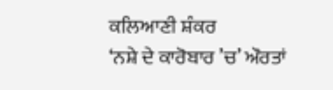ਕਲਿਆਣੀ ਸ਼ੰਕਰ
‘ਨਸ਼ੇ ਦੇ ਕਾਰੋਬਾਰ ’ਚ’ ਔਰਤਾਂ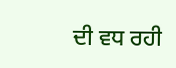ਦੀ ਵਧ ਰਹੀ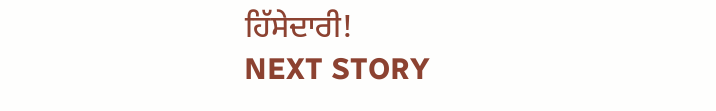ਹਿੱਸੇਦਾਰੀ!
NEXT STORY